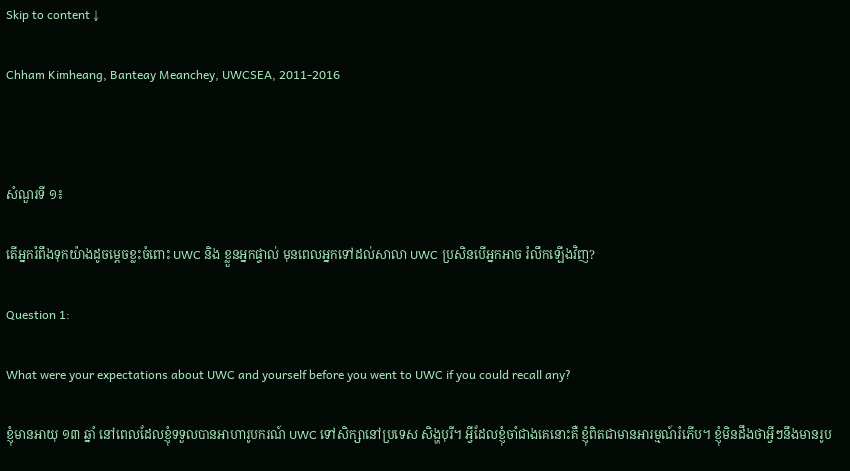Skip to content ↓

Chham Kimheang, Banteay Meanchey, UWCSEA, 2011-2016



សំណួរទី ១៖

តើអ្នករំពឹងទុកយ៉ាងដូចម្តេចខ្លះចំពោះ UWC និង ខ្លួនអ្នកផ្ទាល់ មុនពេលអ្នកទៅដល់សាលា UWC ប្រសិនបើអ្នកអាច រំលឹកឡើងវិញ?

Question 1:

What were your expectations about UWC and yourself before you went to UWC if you could recall any?

ខ្ញុំមានអាយុ ១៣ ឆ្នាំ នៅពេលដែលខ្ញុំទទួលបានអាហារូបករណ៍ UWC ទៅសិក្សានៅប្រទេស សិង្ហបុរី។ អ្វីដែលខ្ញុំចាំជាងគេនោះគឺ ខ្ញុំពិតជាមានអារម្មណ៍រំភើប។ ខ្ញុំមិនដឹងថាអ្វីៗនឹងមានរូប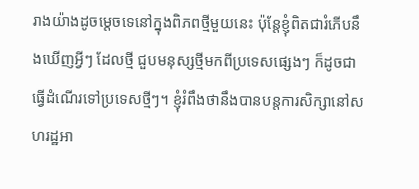រាងយ៉ាងដូចម្តេចទេនៅក្នុងពិភពថ្មីមួយនេះ ប៉ុន្តែខ្ញុំពិតជារំភើបនឹងឃើញអ្វីៗ ដែលថ្មី ជួបមនុស្សថ្មីមកពីប្រទេសផ្សេងៗ ក៏ដូចជាធ្វើដំណើរទៅប្រទេសថ្មីៗ។ ខ្ញុំរំពឹងថានឹងបានបន្តការសិក្សានៅសហរដ្ឋអា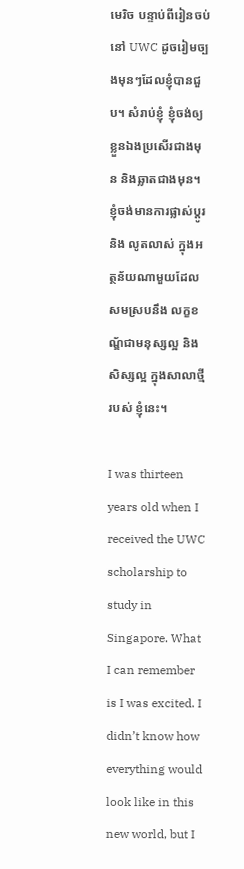មេរិច បន្ទាប់ពីរៀនចប់នៅ UWC ដូចរៀមច្បងមុនៗដែលខ្ញុំបានជួប។ សំរាប់ខ្ញុំ ខ្ញុំចង់ឲ្យខ្លួនឯងប្រសើរជាងមុន និងឆ្លាតជាងមុន។ ខ្ញុំចង់មានការផ្លាស់ប្តូរ និង លូតលាស់ ក្នុងអត្ថន័យណាមួយដែលសមស្របនឹង លក្ខខណ្ឌ័ជាមនុស្សល្អ និងសិស្សល្អ ក្នុងសាលាថ្មីរបស់ ខ្ញុំនេះ។

I was thirteen years old when I received the UWC scholarship to study in Singapore. What I can remember is I was excited. I didn’t know how everything would look like in this new world, but I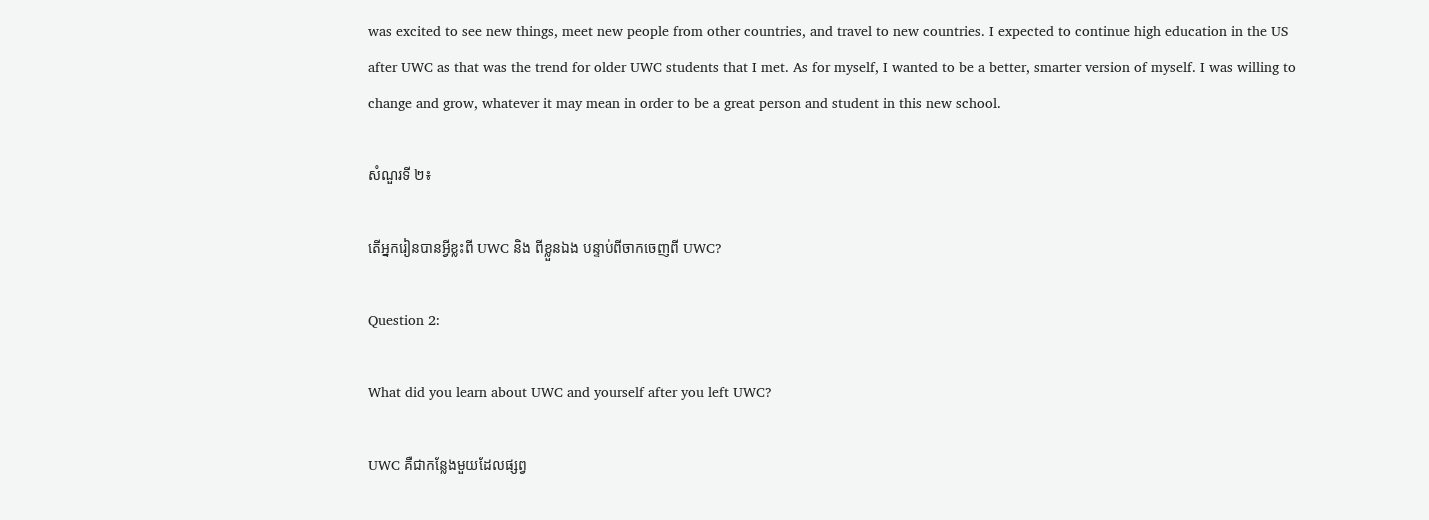was excited to see new things, meet new people from other countries, and travel to new countries. I expected to continue high education in the US after UWC as that was the trend for older UWC students that I met. As for myself, I wanted to be a better, smarter version of myself. I was willing to change and grow, whatever it may mean in order to be a great person and student in this new school.

សំណួរទី ២៖

តើអ្នករៀនបានអ្វីខ្លះពី UWC និង ពីខ្លួនឯង បន្ទាប់ពីចាកចេញពី UWC?

Question 2:

What did you learn about UWC and yourself after you left UWC?

UWC គឺជាកន្លែងមួយដែលផ្សព្វ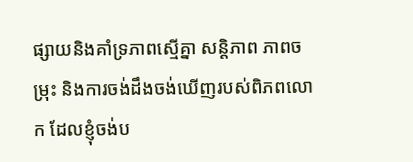ផ្សាយនិងគាំទ្រភាពស្មើគ្នា សន្តិភាព ភាពចម្រុះ និងការចង់ដឹងចង់ឃើញរបស់ពិភពលោក ដែលខ្ញុំចង់ប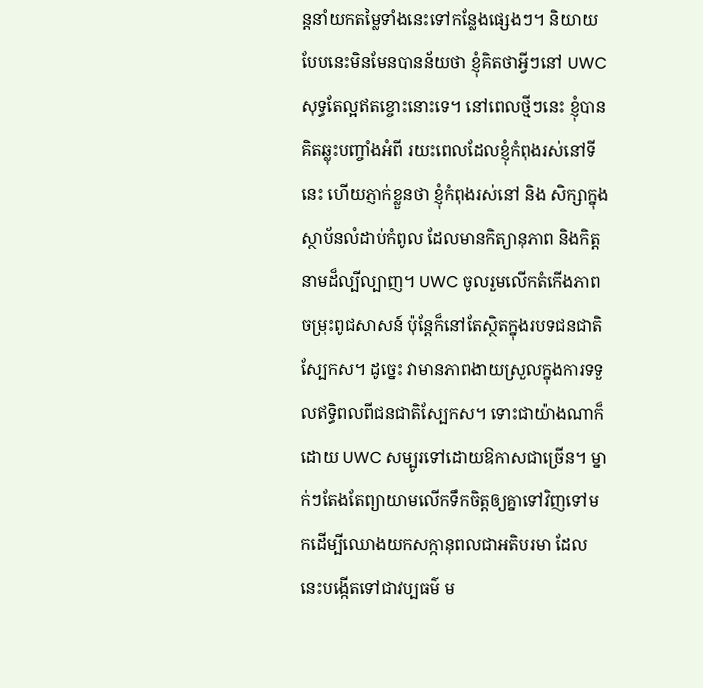ន្តនាំយកតម្លៃទាំងនេះទៅកន្លែងផ្សេងៗ។ និយាយបែបនេះមិនមែនបានន័យថា ខ្ញុំគិតថាអ្វីៗនៅ UWC សុទ្ធតែល្អឥតខ្ចោះនោះទេ។ នៅពេលថ្មីៗនេះ ខ្ញុំបានគិតឆ្លុះបញ្ចាំងអំពី រយះពេលដែលខ្ញុំកំពុងរស់នៅទីនេះ ហើយភ្ញាក់ខ្លួនថា ខ្ញុំកំពុងរស់នៅ និង សិក្សាក្នុងស្ថាប័នលំដាប់កំពូល ដែលមានកិត្យានុភាព និងកិត្តនាមដ៏ល្បីល្បាញ។ UWC ចូលរួមលើកតំកើងភាពចម្រុះពូជសាសន៍ ប៉ុន្តែក៏នៅតែស្ថិតក្នុងរបទជនជាតិស្បែកស។ ដូច្នេះ វាមានភាពងាយស្រួលក្នុងការទទួលឥទ្ធិពលពីជនជាតិស្បែកស។ ទោះជាយ៉ាងណាក៏ដោយ UWC សម្បូរទៅដោយឱកាសជាច្រើន។ ម្នាក់ៗតែងតែព្យាយាមលើកទឹកចិត្តឲ្យគ្នាទៅវិញទៅមកដើម្បីឈោងយកសក្កានុពលជាអតិបរមា ដែលនេះបង្កើតទៅជាវប្បធម៌ ម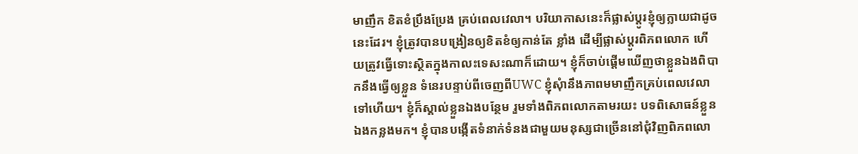មាញឹក ខិតខំប្រឹងប្រែង គ្រប់ពេលវេលា។ បរិយាកាសនេះក៏ផ្លាស់ប្តូរខ្ញុំឲ្យក្លាយជាដូចនេះដែរ។ ខ្ញុំត្រូវបានបង្រៀនឲ្យខិតខំឲ្យកាន់តែ ខ្លាំង ដើម្បីផ្លាស់ប្តូរពិភពលោក ហើយត្រូវធ្វើទោះស្ថិតក្នុងកាលះទេសះណាក៏ដោយ។ ខ្ញុំក៏ចាប់ផ្តើមឃើញថាខ្លួនឯងពិបាកនឹងធ្វើឲ្យខ្លួន ទំនេរបន្ទាប់ពីចេញពីUWC ខ្ញុំសុំានឹងភាពមមាញឹកគ្រប់ពេលវេលាទៅហើយ។ ខ្ញុំក៏ស្គាល់ខ្លួនឯងបន្ថែម រួមទាំងពិភពលោកតាមរយះ បទពិសោធន៍ខ្លួនឯងកន្លងមក។ ខ្ញុំបានបង្កើតទំនាក់ទំនងជាមួយមនុស្សជាច្រើននៅជុំវិញពិភពលោ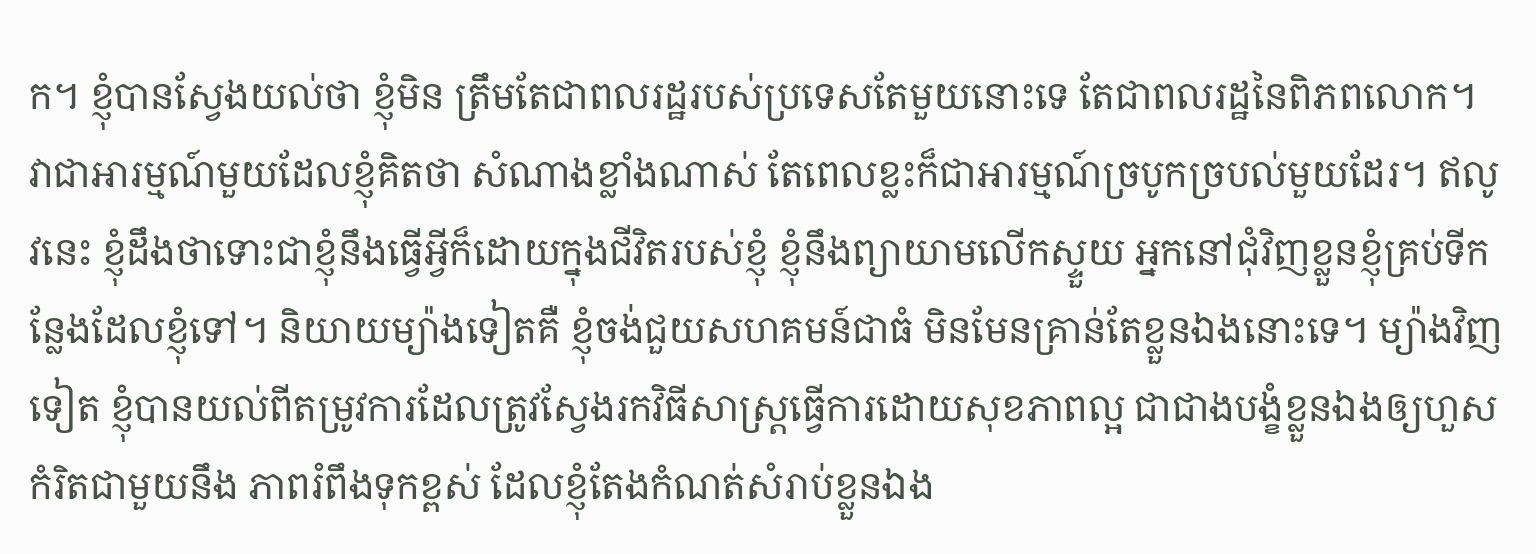ក។ ខ្ញុំបានស្វែងយល់ថា ខ្ញុំមិន ត្រឹមតែជាពលរដ្ឋរបស់ប្រទេសតែមួយនោះទេ តែជាពលរដ្ឋនៃពិភពលោក។ វាជាអារម្មណ៍មួយដែលខ្ញុំគិតថា សំណាងខ្លាំងណាស់ តែពេលខ្លះក៏ជាអារម្មណ៍ច្របូកច្របល់មួយដែរ។ ឥលូវនេះ ខ្ញុំដឹងថាទោះជាខ្ញុំនឹងធ្វើអ្វីក៏ដោយក្នុងជីវិតរបស់ខ្ញុំ ខ្ញុំនឹងព្យាយាមលើកស្ទួយ អ្នកនៅជុំវិញខ្លួនខ្ញុំគ្រប់ទីកន្លែងដែលខ្ញុំទៅ។ និយាយម្យ៉ាងទៀតគឺ ខ្ញុំចង់ជួយសហគមន៍ជាធំ មិនមែនគ្រាន់តែខ្លួនឯងនោះទេ។ ម្យ៉ាងវិញទៀត ខ្ញុំបានយល់ពីតម្រូវការដែលត្រូវស្វែងរកវិធីសាស្រ្តធ្វើការដោយសុខភាពល្អ ជាជាងបង្ខំខ្លួនឯងឲ្យហួសកំរិតជាមួយនឹង ភាពរំពឹងទុកខ្ពស់ ដែលខ្ញុំតែងកំណត់សំរាប់ខ្លួនឯង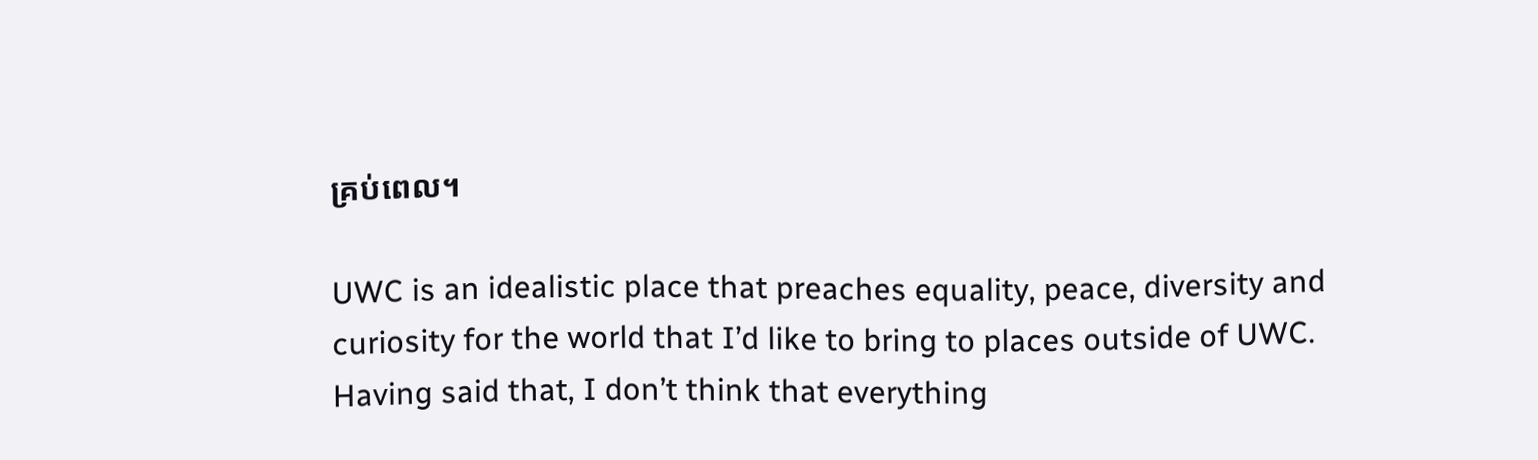គ្រប់ពេល។

UWC is an idealistic place that preaches equality, peace, diversity and curiosity for the world that I’d like to bring to places outside of UWC. Having said that, I don’t think that everything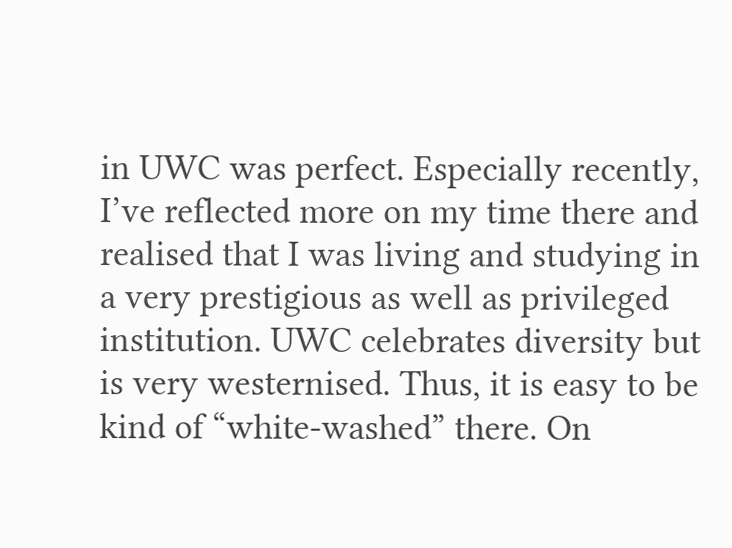in UWC was perfect. Especially recently, I’ve reflected more on my time there and realised that I was living and studying in a very prestigious as well as privileged institution. UWC celebrates diversity but is very westernised. Thus, it is easy to be kind of “white-washed” there. On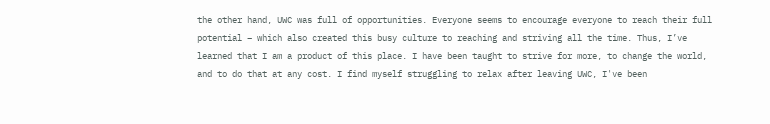the other hand, UWC was full of opportunities. Everyone seems to encourage everyone to reach their full potential – which also created this busy culture to reaching and striving all the time. Thus, I’ve learned that I am a product of this place. I have been taught to strive for more, to change the world, and to do that at any cost. I find myself struggling to relax after leaving UWC, I've been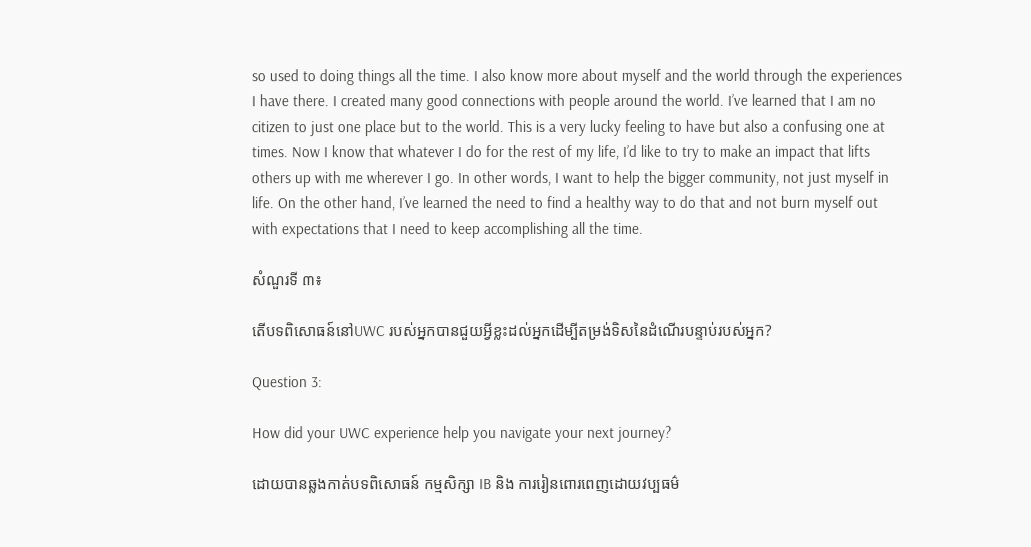so used to doing things all the time. I also know more about myself and the world through the experiences I have there. I created many good connections with people around the world. I’ve learned that I am no citizen to just one place but to the world. This is a very lucky feeling to have but also a confusing one at times. Now I know that whatever I do for the rest of my life, I’d like to try to make an impact that lifts others up with me wherever I go. In other words, I want to help the bigger community, not just myself in life. On the other hand, I’ve learned the need to find a healthy way to do that and not burn myself out with expectations that I need to keep accomplishing all the time.

សំណួរទី ៣៖

តើបទពិសោធន៍នៅUWC របស់អ្នកបានជួយអ្វីខ្លះដល់អ្នកដើម្បីតម្រង់ទិសនៃដំណើរបន្ទាប់របស់អ្នក?

Question 3:

How did your UWC experience help you navigate your next journey?

ដោយបានឆ្លងកាត់បទពិសោធន៍ កម្មសិក្សា IB និង ការរៀនពោរពេញដោយវប្បធម៌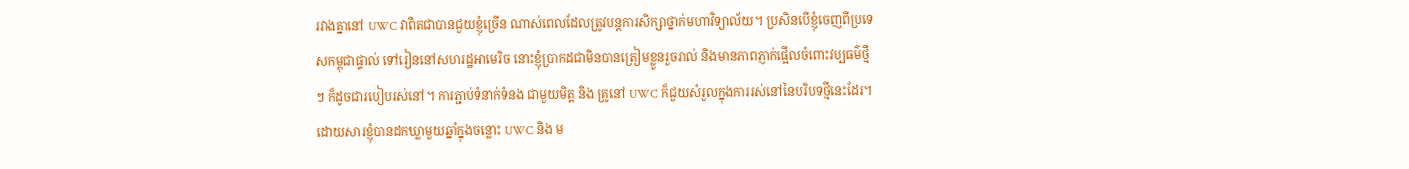រវាងគ្នានៅ UWC វាពិតជាបានជួយខ្ញុំច្រើន ណាស់ពេលដែលត្រូវបន្តការសិក្សាថ្នាក់មហាវិទ្យាល័យ។ ប្រសិនបើខ្ញុំចេញពីប្រទេសកម្ពុជាផ្ទាល់ ទៅរៀននៅសហរដ្ឋអាមេរិច នោះខ្ញុំប្រាកដជាមិនបានត្រៀមខ្លួនរួចរាល់ និងមានភាពភ្ញាក់ផ្អើលចំពោះវប្បធម៌ថ្មីៗ ក៏ដូចជារបៀបរស់នៅ។ ការភ្ជាប់ទំនាក់ទំនង ជាមួយមិត្ត និង គ្រូនៅ UWC ក៏ជួយសំរួលក្នុងការរស់នៅនៃបរិបទថ្មីនេះដែរ។ ដោយសារខ្ញុំបានដកឃ្លាមួយឆ្នាំក្នុងចន្លោះ UWC និង ម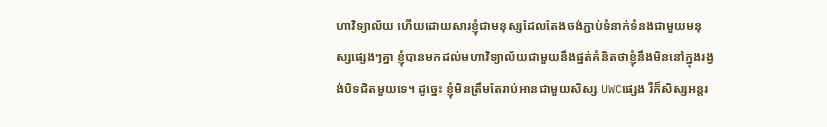ហាវិទ្យាល័យ ហើយដោយសារខ្ញុំជាមនុស្សដែលតែងចង់ភ្ជាប់ទំនាក់ទំនងជាមួយមនុស្សផ្សេងៗគ្នា ខ្ញុំបានមកដល់មហាវិទ្យាល័យជាមួយនឹងផ្នត់គំនិតថាខ្ញុំនឹងមិននៅក្នុងរង្វង់បិទជិតមួយទេ។ ដូច្នេះ ខ្ញុំមិនត្រឹមតែរាប់អានជាមួយសិស្ស UWCផ្សេង រឺក៏សិស្សអន្តរ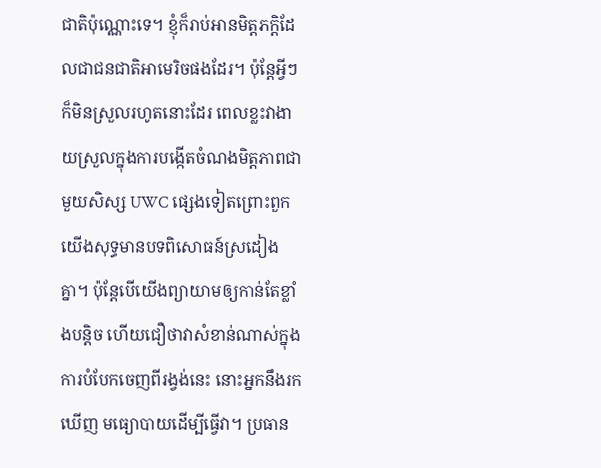ជាតិប៉ុណ្ណោះទេ។ ខ្ញុំក៏រាប់អានមិត្តភក្តិដែលជាជនជាតិអាមេរិចផងដែរ។ ប៉ុន្តែអ្វីៗក៏មិនស្រួលរហូតនោះដែរ ពេលខ្លះវាងាយស្រួលក្នុងការបង្កើតចំណងមិត្តភាពជាមួយសិស្ស UWC ផ្សេងទៀតព្រោះពួកយើងសុទ្ធមានបទពិសោធន៍ស្រដៀង គ្នា។ ប៉ុន្តែបើយើងព្យាយាមឲ្យកាន់តែខ្លាំងបន្តិច ហើយជឿថាវាសំខាន់ណាស់ក្នុងការបំបែកចេញពីរង្វង់នេះ នោះអ្នកនឹងរកឃើញ មធ្យោបាយដើម្បីធ្វើវា។ ប្រធាន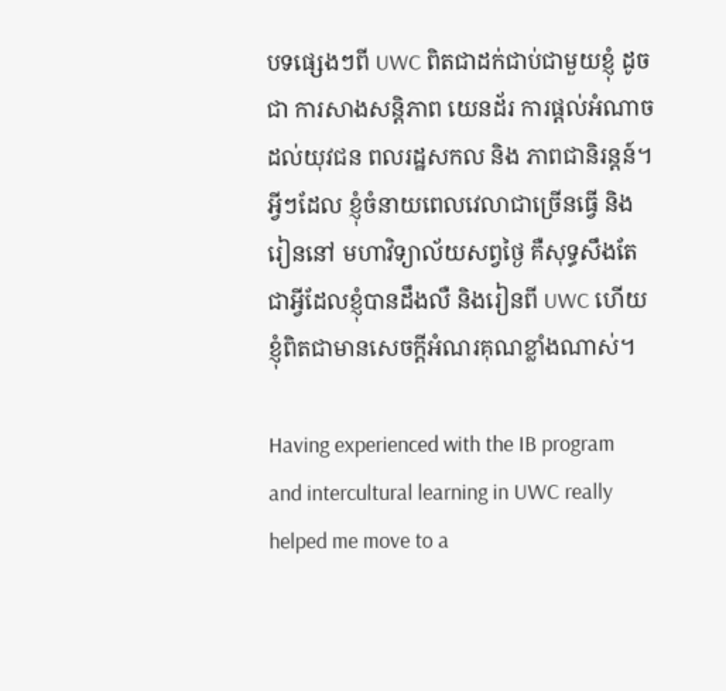បទផ្សេងៗពី UWC ពិតជាដក់ជាប់ជាមួយខ្ញុំ ដូចជា ការសាងសន្តិភាព យេនដ័រ ការផ្តល់អំណាចដល់យុវជន ពលរដ្ឋសកល និង ភាពជានិរន្តន៍។ អ្វីៗដែល ខ្ញុំចំនាយពេលវេលាជាច្រើនធ្វើ និង រៀននៅ មហាវិទ្យាល័យសព្វថ្ងៃ គឺសុទ្ធសឹងតែ ជាអ្វីដែលខ្ញុំបានដឹងលឺ និងរៀនពី UWC ហើយខ្ញុំពិតជាមានសេចក្តីអំណរគុណខ្លាំងណាស់។

Having experienced with the IB program and intercultural learning in UWC really helped me move to a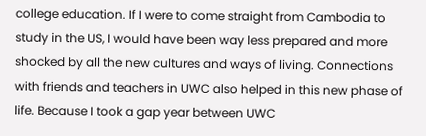college education. If I were to come straight from Cambodia to study in the US, I would have been way less prepared and more shocked by all the new cultures and ways of living. Connections with friends and teachers in UWC also helped in this new phase of life. Because I took a gap year between UWC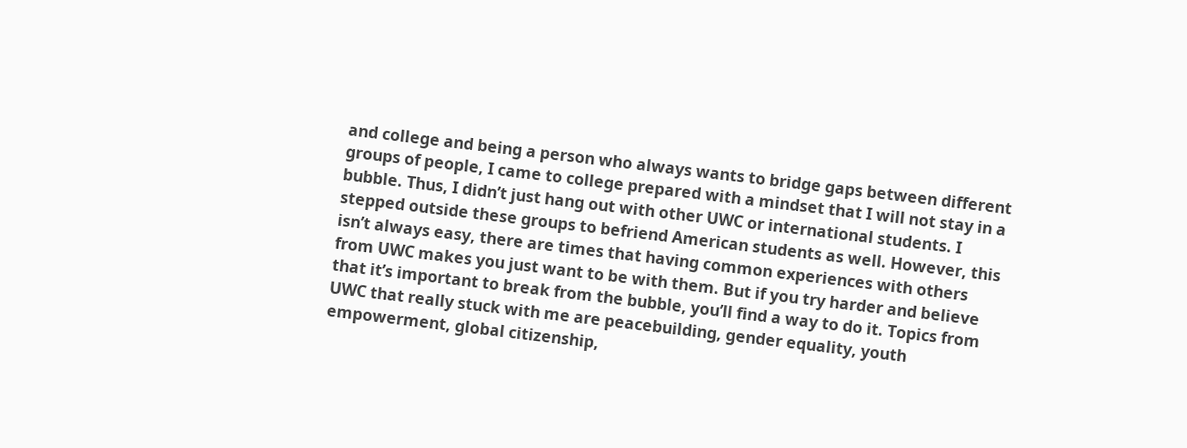and college and being a person who always wants to bridge gaps between different groups of people, I came to college prepared with a mindset that I will not stay in a bubble. Thus, I didn’t just hang out with other UWC or international students. I stepped outside these groups to befriend American students as well. However, this isn’t always easy, there are times that having common experiences with others from UWC makes you just want to be with them. But if you try harder and believe that it’s important to break from the bubble, you’ll find a way to do it. Topics from UWC that really stuck with me are peacebuilding, gender equality, youth empowerment, global citizenship,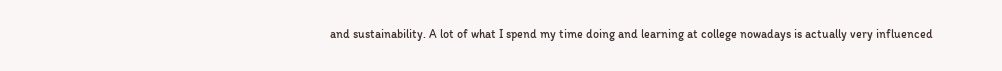and sustainability. A lot of what I spend my time doing and learning at college nowadays is actually very influenced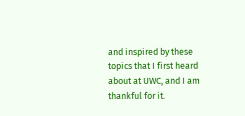and inspired by these topics that I first heard about at UWC, and I am thankful for it.